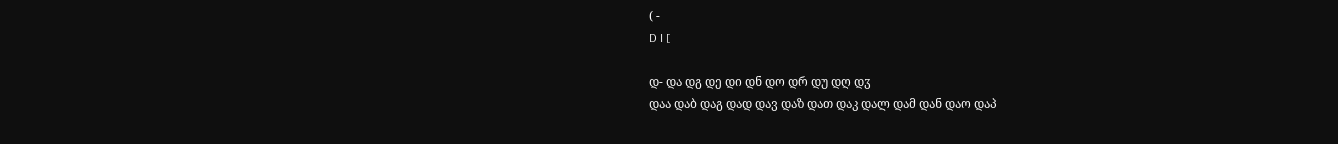( -
D I [

დ- და დგ დე დი დნ დო დრ დუ დღ დჳ
დაა დაბ დაგ დად დავ დაზ დათ დაკ დალ დამ დან დაო დაპ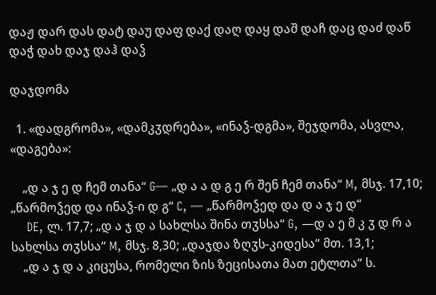დაჟ დარ დას დატ დაუ დაფ დაქ დაღ დაყ დაშ დაჩ დაც დაძ დაწ დაჭ დახ დაჯ დაჰ დაჴ

დაჯდომა

  1. «დადგრომა», «დამკჳდრება», «ინაჴ-დგმა», შეჯდომა, ასვლა, «დაგება»:

    „დ ა ჯ ე დ ჩემ თანა“ G— „დ ა ა დ გ ე რ შენ ჩემ თანა“ M, მსჯ. 17,10; „წარმოჴედ და ინაჴ-ი დ გ“ C, — „წარმოჴედ და დ ა ჯ ე დ“
    DE, ლ. 17,7; „დ ა ჯ დ ა სახლსა შინა თჳსსა“ G, —დ ა ე მ კ ჳ დ რ ა სახლსა თჳსსა“ M, მსჯ. 8,30; „დაჯდა ზღჳს-კიდესა“ მთ. 13,1;
    „დ ა ჯ დ ა კიცუსა, რომელი ზის ზეცისათა მათ ეტლთა“ ს.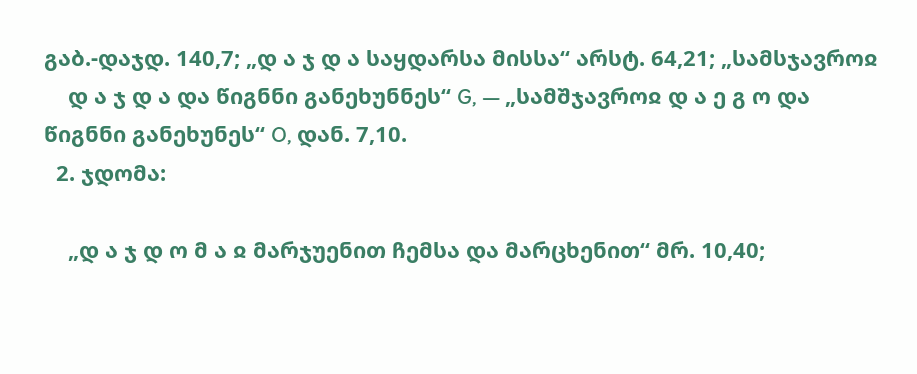გაბ.-დაჯდ. 140,7; „დ ა ჯ დ ა საყდარსა მისსა“ არსტ. 64,21; „სამსჯავროჲ
    დ ა ჯ დ ა და წიგნნი განეხუნნეს“ G, — „სამშჯავროჲ დ ა ე გ ო და წიგნნი განეხუნეს“ O, დან. 7,10.
  2. ჯდომა:

    „დ ა ჯ დ ო მ ა ჲ მარჯუენით ჩემსა და მარცხენით“ მრ. 10,40;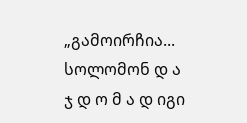„გამოირჩია... სოლომონ დ ა ჯ დ ო მ ა დ იგი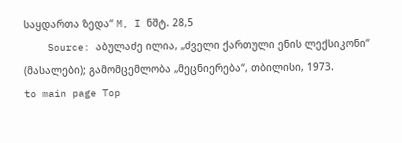საყდართა ზედა“ M, I ნშტ. 28,5
    Source: აბულაძე ილია, „ძველი ქართული ენის ლექსიკონი“ (მასალები); გამომცემლობა „მეცნიერება“, თბილისი, 1973.
to main page Top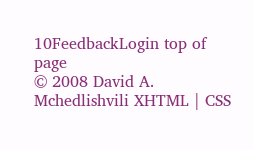10FeedbackLogin top of page
© 2008 David A. Mchedlishvili XHTML | CSS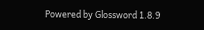Powered by Glossword 1.8.9